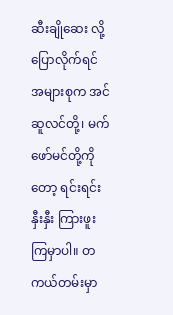ဆီးချိုဆေး လို့ ပြောလိုက်ရင် အများစုက အင်ဆူလင်တို့၊ မက်ဖော်မင်တို့ကိုတော့ ရင်းရင်းနှီးနှီး ကြားဖူးကြမှာပါ။ တကယ်တမ်းမှာ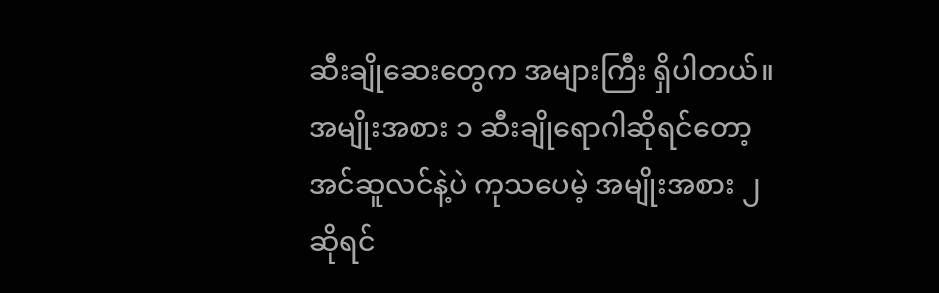ဆီးချိုဆေးတွေက အများကြီး ရှိပါတယ်။ အမျိုးအစား ၁ ဆီးချိုရောဂါဆိုရင်တော့ အင်ဆူလင်နဲ့ပဲ ကုသပေမဲ့ အမျိုးအစား ၂ဆိုရင်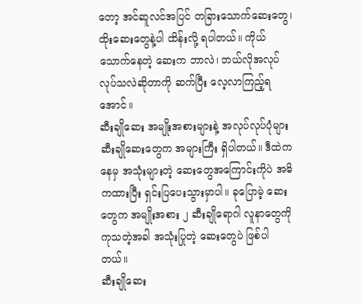တော့ အင်ဆူလင်အပြင် တခြားသောက်ဆေးတွေ၊ ထိုးဆေးတွေနဲ့ပါ ထိန်းလို့ ရပါတယ်။ ကိုယ်သောက်နေတဲ့ ဆေးက ဘာလဲ၊ ဘယ်လိုအလုပ်လုပ်သလဲဆိုတာကို ဆက်ပြီး လေ့လာကြည့်ရအောင်။
ဆီးချိုဆေး အမျိုးအစားများနဲ့ အလုပ်လုပ်ပုံများ
ဆီးချိုဆေးတွေက အများကြီး ရှိပါတယ်။ ဒီထဲကနေမှ အသုံးများတဲ့ ဆေးတွေအကြောင်းကိုပဲ အဓိကထားပြီး ရှင်းပြပေးသွားမှာပါ။ ခုပြောမဲ့ ဆေးတွေက အမျိုးအစား ၂ ဆီးချိုရောဂါ လူနာတွေကို ကုသတဲ့အခါ အသုံးပြုတဲ့ ဆေးတွေပဲ ဖြစ်ပါတယ်။
ဆီးချိုဆေး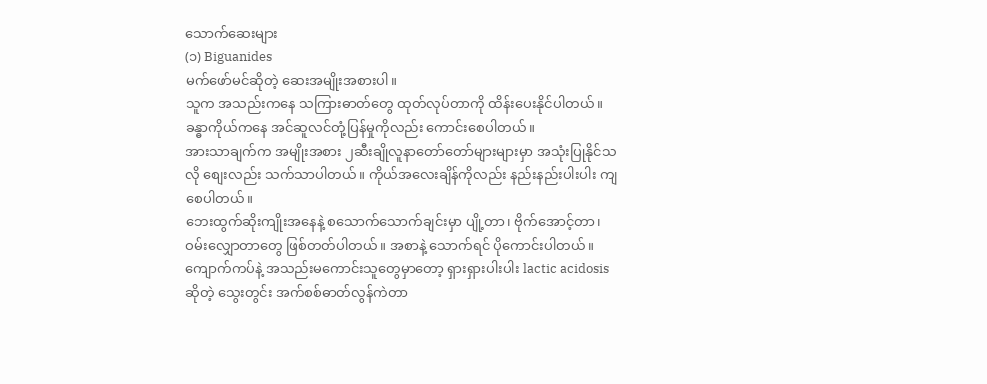သောက်ဆေးများ
(၁) Biguanides
မက်ဖော်မင်ဆိုတဲ့ ဆေးအမျိုးအစားပါ။
သူက အသည်းကနေ သကြားဓာတ်တွေ ထုတ်လုပ်တာကို ထိန်းပေးနိုင်ပါတယ်။ ခန္ဓာကိုယ်ကနေ အင်ဆူလင်တုံ့ပြန်မှုကိုလည်း ကောင်းစေပါတယ်။
အားသာချက်က အမျိုးအစား ၂ဆီးချိုလူနာတော်တော်များများမှာ အသုံးပြုနိုင်သလို စျေးလည်း သက်သာပါတယ်။ ကိုယ်အလေးချိန်ကိုလည်း နည်းနည်းပါးပါး ကျစေပါတယ်။
ဘေးထွက်ဆိုးကျိုးအနေနဲ့ စသောက်သောက်ချင်းမှာ ပျို့တာ၊ ဗိုက်အောင့်တာ၊ ဝမ်းလျှောတာတွေ ဖြစ်တတ်ပါတယ်။ အစာနဲ့ သောက်ရင် ပိုကောင်းပါတယ်။
ကျောက်ကပ်နဲ့ အသည်းမကောင်းသူတွေမှာတော့ ရှားရှားပါးပါး lactic acidosis ဆိုတဲ့ သွေးတွင်း အက်စစ်ဓာတ်လွန်ကဲတာ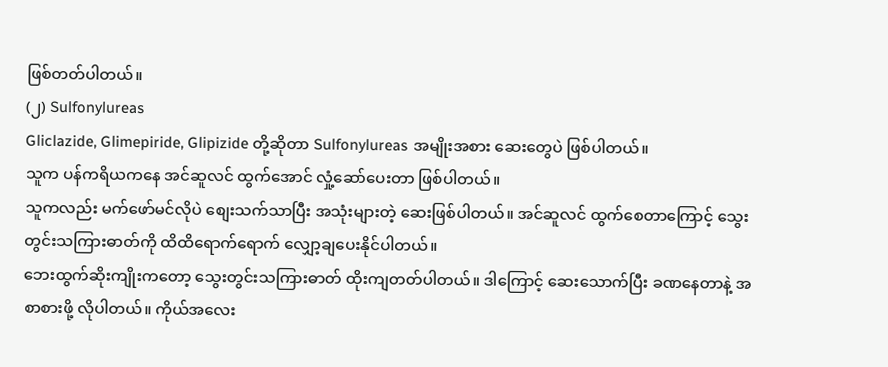ဖြစ်တတ်ပါတယ်။
(၂) Sulfonylureas
Gliclazide, Glimepiride, Glipizide တို့ဆိုတာ Sulfonylureas အမျိုးအစား ဆေးတွေပဲ ဖြစ်ပါတယ်။
သူက ပန်ကရိယကနေ အင်ဆူလင် ထွက်အောင် လှုံ့ဆော်ပေးတာ ဖြစ်ပါတယ်။
သူကလည်း မက်ဖော်မင်လိုပဲ စျေးသက်သာပြီး အသုံးများတဲ့ ဆေးဖြစ်ပါတယ်။ အင်ဆူလင် ထွက်စေတာကြောင့် သွေးတွင်းသကြားဓာတ်ကို ထိထိရောက်ရောက် လျှော့ချပေးနိုင်ပါတယ်။
ဘေးထွက်ဆိုးကျိုးကတော့ သွေးတွင်းသကြားဓာတ် ထိုးကျတတ်ပါတယ်။ ဒါကြောင့် ဆေးသောက်ပြီး ခဏနေတာနဲ့ အစာစားဖို့ လိုပါတယ်။ ကိုယ်အလေး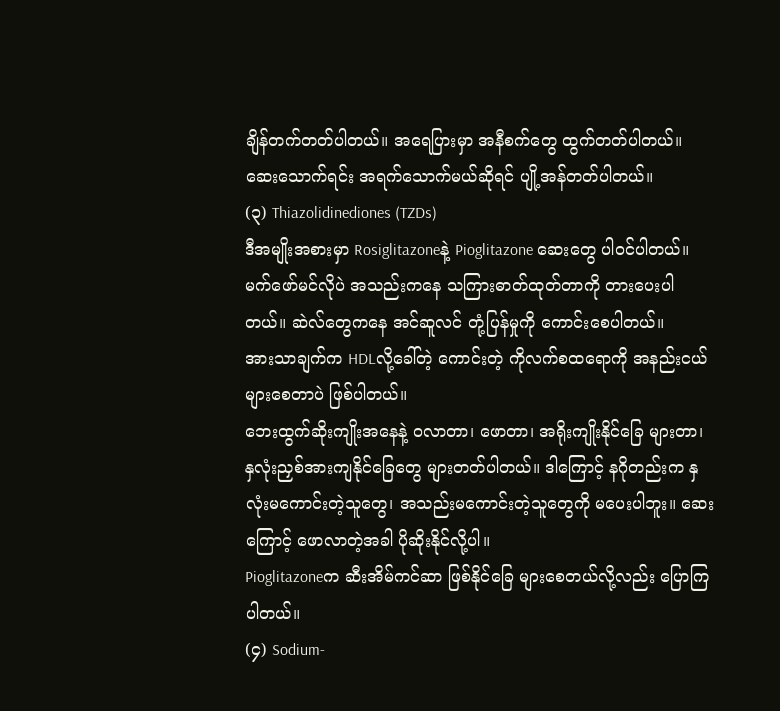ချိန်တက်တတ်ပါတယ်။ အရေပြားမှာ အနီစက်တွေ ထွက်တတ်ပါတယ်။ ဆေးသောက်ရင်း အရက်သောက်မယ်ဆိုရင် ပျို့အန်တတ်ပါတယ်။
(၃) Thiazolidinediones (TZDs)
ဒီအမျိုးအစားမှာ Rosiglitazoneနဲ့ Pioglitazone ဆေးတွေ ပါဝင်ပါတယ်။
မက်ဖော်မင်လိုပဲ အသည်းကနေ သကြားဓာတ်ထုတ်တာကို တားပေးပါတယ်။ ဆဲလ်တွေကနေ အင်ဆူလင် တုံ့ပြန်မှုကို ကောင်းစေပါတယ်။
အားသာချက်က HDLလို့ခေါ်တဲ့ ကောင်းတဲ့ ကိုလက်စထရောကို အနည်းငယ်များစေတာပဲ ဖြစ်ပါတယ်။
ဘေးထွက်ဆိုးကျိုးအနေနဲ့ ဝလာတာ၊ ဖောတာ၊ အရိုးကျိုးနိုင်ခြေ များတာ၊ နှလုံးညှစ်အားကျနိုင်ခြေတွေ များတတ်ပါတယ်။ ဒါကြောင့် နဂိုတည်းက နှလုံးမကောင်းတဲ့သူတွေ၊ အသည်းမကောင်းတဲ့သူတွေကို မပေးပါဘူး။ ဆေးကြောင့် ဖောလာတဲ့အခါ ပိုဆိုးနိုင်လို့ပါ။
Pioglitazoneက ဆီးအိမ်ကင်ဆာ ဖြစ်နိုင်ခြေ များစေတယ်လို့လည်း ပြောကြပါတယ်။
(၄) Sodium-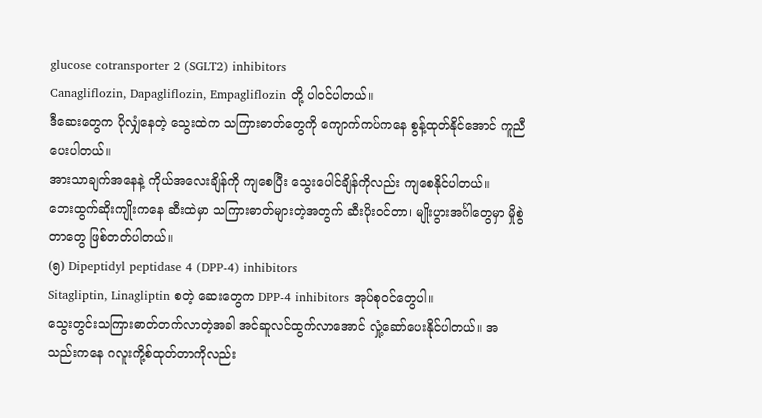glucose cotransporter 2 (SGLT2) inhibitors
Canagliflozin, Dapagliflozin, Empagliflozin တို့ ပါဝင်ပါတယ်။
ဒီဆေးတွေက ပိုလျှံနေတဲ့ သွေးထဲက သကြားဓာတ်တွေကို ကျောက်ကပ်ကနေ စွန့်ထုတ်နိုင်အောင် ကူညီပေးပါတယ်။
အားသာချက်အနေနဲ့ ကိုယ်အလေးချိန်ကို ကျစေပြီး သွေးပေါင်ချိန်ကိုလည်း ကျစေနိုင်ပါတယ်။
ဘေးထွက်ဆိုးကျိုးကနေ ဆီးထဲမှာ သကြားဓာတ်များတဲ့အတွက် ဆီးပိုးဝင်တာ၊ မျိုးပွားအင်္ဂါတွေမှာ မှိုစွဲတာတွေ ဖြစ်တတ်ပါတယ်။
(၅) Dipeptidyl peptidase 4 (DPP-4) inhibitors
Sitagliptin, Linagliptin စတဲ့ ဆေးတွေက DPP-4 inhibitors အုပ်စုဝင်တွေပါ။
သွေးတွင်းသကြားဓာတ်တက်လာတဲ့အခါ အင်ဆူလင်ထွက်လာအောင် လှုံ့ဆော်ပေးနိုင်ပါတယ်။ အသည်းကနေ ဂလူးကို့စ်ထုတ်တာကိုလည်း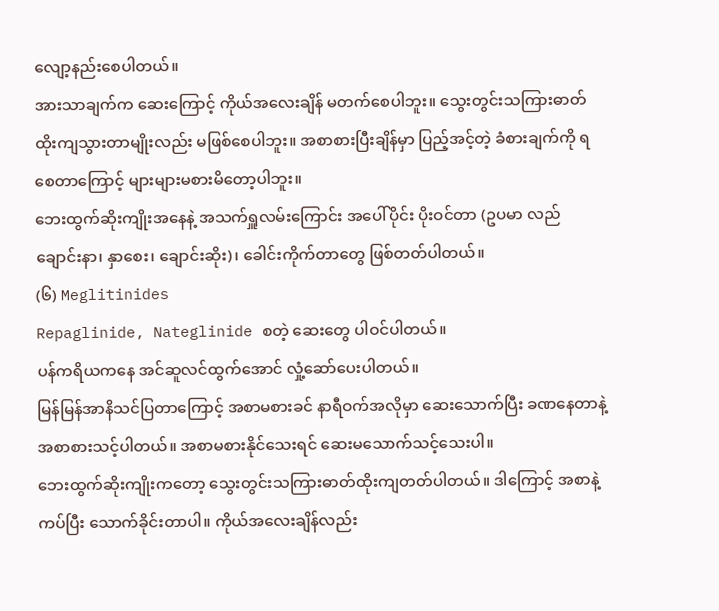လျော့နည်းစေပါတယ်။
အားသာချက်က ဆေးကြောင့် ကိုယ်အလေးချိန် မတက်စေပါဘူး။ သွေးတွင်းသကြားဓာတ် ထိုးကျသွားတာမျိုးလည်း မဖြစ်စေပါဘူး။ အစာစားပြီးချိန်မှာ ပြည့်အင့်တဲ့ ခံစားချက်ကို ရစေတာကြောင့် များများမစားမိတော့ပါဘူး။
ဘေးထွက်ဆိုးကျိုးအနေနဲ့ အသက်ရှူလမ်းကြောင်း အပေါ်ပိုင်း ပိုးဝင်တာ (ဥပမာ လည်ချောင်းနာ၊ နှာစေး၊ ချောင်းဆိုး)၊ ခေါင်းကိုက်တာတွေ ဖြစ်တတ်ပါတယ်။
(၆) Meglitinides
Repaglinide, Nateglinide စတဲ့ ဆေးတွေ ပါဝင်ပါတယ်။
ပန်ကရိယကနေ အင်ဆူလင်ထွက်အောင် လှုံ့ဆော်ပေးပါတယ်။
မြန်မြန်အာနိသင်ပြတာကြောင့် အစာမစားခင် နာရီဝက်အလိုမှာ ဆေးသောက်ပြီး ခဏနေတာနဲ့ အစာစားသင့်ပါတယ်။ အစာမစားနိုင်သေးရင် ဆေးမသောက်သင့်သေးပါ။
ဘေးထွက်ဆိုးကျိုးကတော့ သွေးတွင်းသကြားဓာတ်ထိုးကျတတ်ပါတယ်။ ဒါကြောင့် အစာနဲ့ ကပ်ပြီး သောက်ခိုင်းတာပါ။ ကိုယ်အလေးချိန်လည်း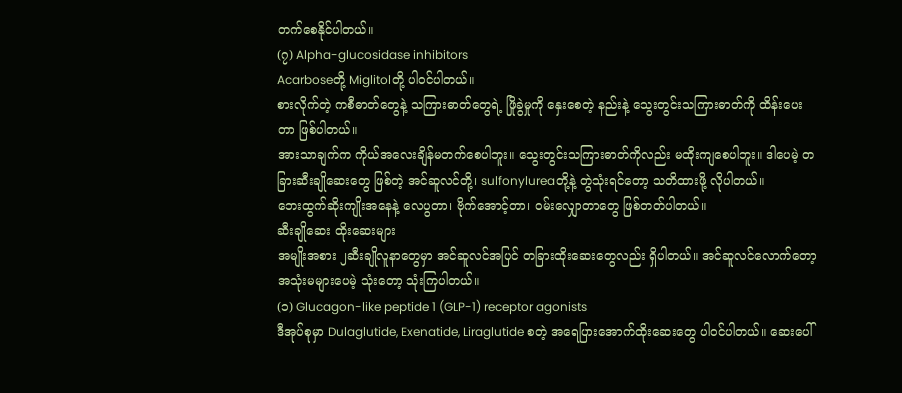တက်စေနိုင်ပါတယ်။
(၇) Alpha-glucosidase inhibitors
Acarboseတို့ Miglitolတို့ ပါဝင်ပါတယ်။
စားလိုက်တဲ့ ကစီဓာတ်တွေနဲ့ သကြားဓာတ်တွေရဲ့ ဖြိုခွဲမှုကို နှေးစေတဲ့ နည်းနဲ့ သွေးတွင်းသကြားဓာတ်ကို ထိန်းပေးတာ ဖြစ်ပါတယ်။
အားသာချက်က ကိုယ်အလေးချိန်မတက်စေပါဘူး။ သွေးတွင်းသကြားဓာတ်ကိုလည်း မထိုးကျစေပါဘူး။ ဒါပေမဲ့ တခြားဆီးချိုဆေးတွေ ဖြစ်တဲ့ အင်ဆူလင်တို့၊ sulfonylureaတို့နဲ့ တွဲသုံးရင်တော့ သတိထားဖို့ လိုပါတယ်။
ဘေးထွက်ဆိုးကျိုးအနေနဲ့ လေပွတာ၊ ဗိုက်အောင့်တာ၊ ဝမ်းလျှောတာတွေ ဖြစ်တတ်ပါတယ်။
ဆီးချိုဆေး ထိုးဆေးများ
အမျိုးအစား ၂ဆီးချိုလူနာတွေမှာ အင်ဆူလင်အပြင် တခြားထိုးဆေးတွေလည်း ရှိပါတယ်။ အင်ဆူလင်လောက်တော့ အသုံးမများပေမဲ့ သုံးတော့ သုံးကြပါတယ်။
(၁) Glucagon-like peptide 1 (GLP-1) receptor agonists
ဒီအုပ်စုမှာ Dulaglutide, Exenatide, Liraglutide စတဲ့ အရေပြားအောက်ထိုးဆေးတွေ ပါဝင်ပါတယ်။ ဆေးပေါ်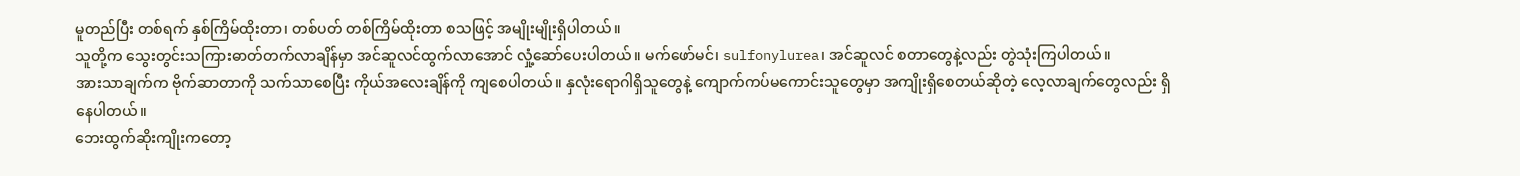မူတည်ပြီး တစ်ရက် နှစ်ကြိမ်ထိုးတာ၊ တစ်ပတ် တစ်ကြိမ်ထိုးတာ စသဖြင့် အမျိုးမျိုးရှိပါတယ်။
သူတို့က သွေးတွင်းသကြားဓာတ်တက်လာချိန်မှာ အင်ဆူလင်ထွက်လာအောင် လှုံ့ဆော်ပေးပါတယ်။ မက်ဖော်မင်၊ sulfonylurea၊ အင်ဆူလင် စတာတွေနဲ့လည်း တွဲသုံးကြပါတယ်။
အားသာချက်က ဗိုက်ဆာတာကို သက်သာစေပြီး ကိုယ်အလေးချိန်ကို ကျစေပါတယ်။ နှလုံးရောဂါရှိသူတွေနဲ့ ကျောက်ကပ်မကောင်းသူတွေမှာ အကျိုးရှိစေတယ်ဆိုတဲ့ လေ့လာချက်တွေလည်း ရှိနေပါတယ်။
ဘေးထွက်ဆိုးကျိုးကတော့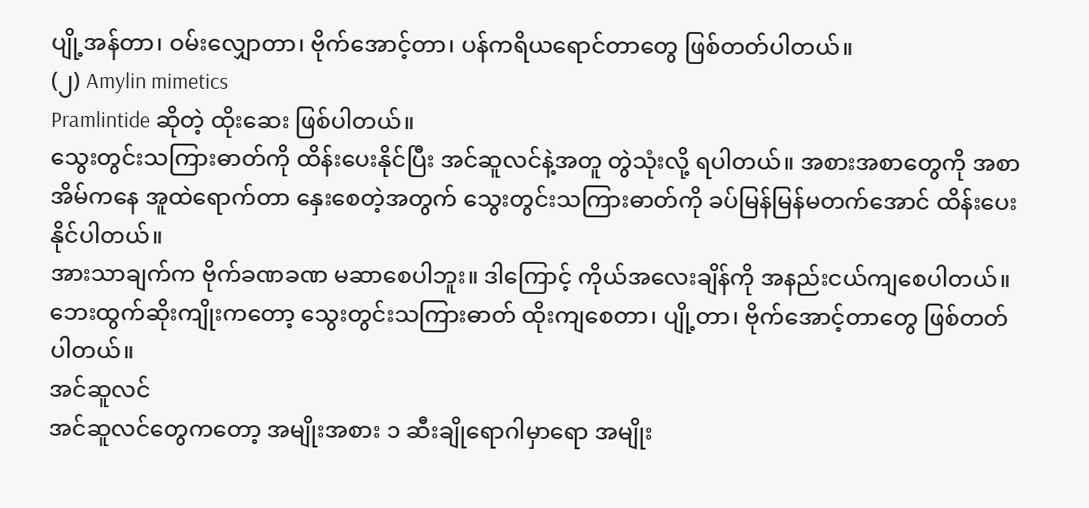ပျို့အန်တာ၊ ဝမ်းလျှောတာ၊ ဗိုက်အောင့်တာ၊ ပန်ကရိယရောင်တာတွေ ဖြစ်တတ်ပါတယ်။
(၂) Amylin mimetics
Pramlintide ဆိုတဲ့ ထိုးဆေး ဖြစ်ပါတယ်။
သွေးတွင်းသကြားဓာတ်ကို ထိန်းပေးနိုင်ပြီး အင်ဆူလင်နဲ့အတူ တွဲသုံးလို့ ရပါတယ်။ အစားအစာတွေကို အစာအိမ်ကနေ အူထဲရောက်တာ နှေးစေတဲ့အတွက် သွေးတွင်းသကြားဓာတ်ကို ခပ်မြန်မြန်မတက်အောင် ထိန်းပေးနိုင်ပါတယ်။
အားသာချက်က ဗိုက်ခဏခဏ မဆာစေပါဘူး။ ဒါကြောင့် ကိုယ်အလေးချိန်ကို အနည်းငယ်ကျစေပါတယ်။
ဘေးထွက်ဆိုးကျိုးကတော့ သွေးတွင်းသကြားဓာတ် ထိုးကျစေတာ၊ ပျို့တာ၊ ဗိုက်အောင့်တာတွေ ဖြစ်တတ်ပါတယ်။
အင်ဆူလင်
အင်ဆူလင်တွေကတော့ အမျိုးအစား ၁ ဆီးချိုရောဂါမှာရော အမျိုး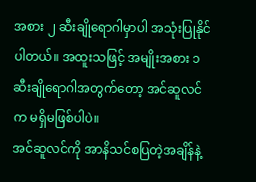အစား ၂ ဆီးချိုရောဂါမှာပါ အသုံးပြုနိုင်ပါတယ်။ အထူးသဖြင့် အမျိုးအစား ၁ ဆီးချိုရောဂါအတွက်တော့ အင်ဆူလင်က မရှိမဖြစ်ပါပဲ။
အင်ဆူလင်ကို အာနိသင်စပြတဲ့အချိန်နဲ့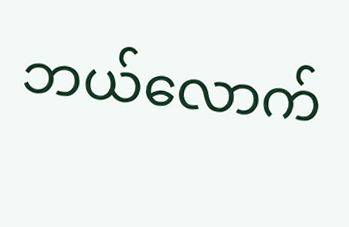ဘယ်လောက်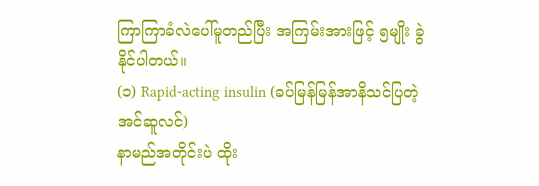ကြာကြာခံလဲပေါ်မူတည်ပြီး အကြမ်းအားဖြင့် ၅မျိုး ခွဲနိုင်ပါတယ်။
(၁) Rapid-acting insulin (ခပ်မြန်မြန်အာနိသင်ပြတဲ့အင်ဆူလင်)
နာမည်အတိုင်းပဲ ထိုး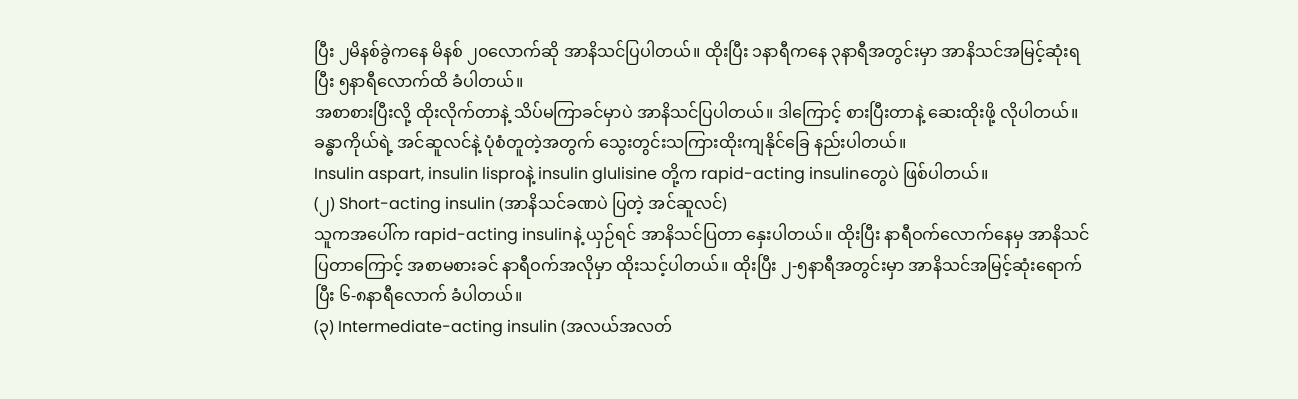ပြီး ၂မိနစ်ခွဲကနေ မိနစ် ၂၀လောက်ဆို အာနိသင်ပြပါတယ်။ ထိုးပြီး ၁နာရီကနေ ၃နာရီအတွင်းမှာ အာနိသင်အမြင့်ဆုံးရပြီး ၅နာရီလောက်ထိ ခံပါတယ်။
အစာစားပြီးလို့ ထိုးလိုက်တာနဲ့ သိပ်မကြာခင်မှာပဲ အာနိသင်ပြပါတယ်။ ဒါကြောင့် စားပြီးတာနဲ့ ဆေးထိုးဖို့ လိုပါတယ်။ ခန္ဓာကိုယ်ရဲ့ အင်ဆူလင်နဲ့ ပုံစံတူတဲ့အတွက် သွေးတွင်းသကြားထိုးကျနိုင်ခြေ နည်းပါတယ်။
Insulin aspart, insulin lisproနဲ့ insulin glulisine တို့က rapid-acting insulinတွေပဲ ဖြစ်ပါတယ်။
(၂) Short-acting insulin (အာနိသင်ခဏပဲ ပြတဲ့ အင်ဆူလင်)
သူကအပေါ်က rapid-acting insulinနဲ့ ယှဉ်ရင် အာနိသင်ပြတာ နှေးပါတယ်။ ထိုးပြီး နာရီဝက်လောက်နေမှ အာနိသင်ပြတာကြောင့် အစာမစားခင် နာရီဝက်အလိုမှာ ထိုးသင့်ပါတယ်။ ထိုးပြီး ၂-၅နာရီအတွင်းမှာ အာနိသင်အမြင့်ဆုံးရောက်ပြီး ၆-၈နာရီလောက် ခံပါတယ်။
(၃) Intermediate-acting insulin (အလယ်အလတ်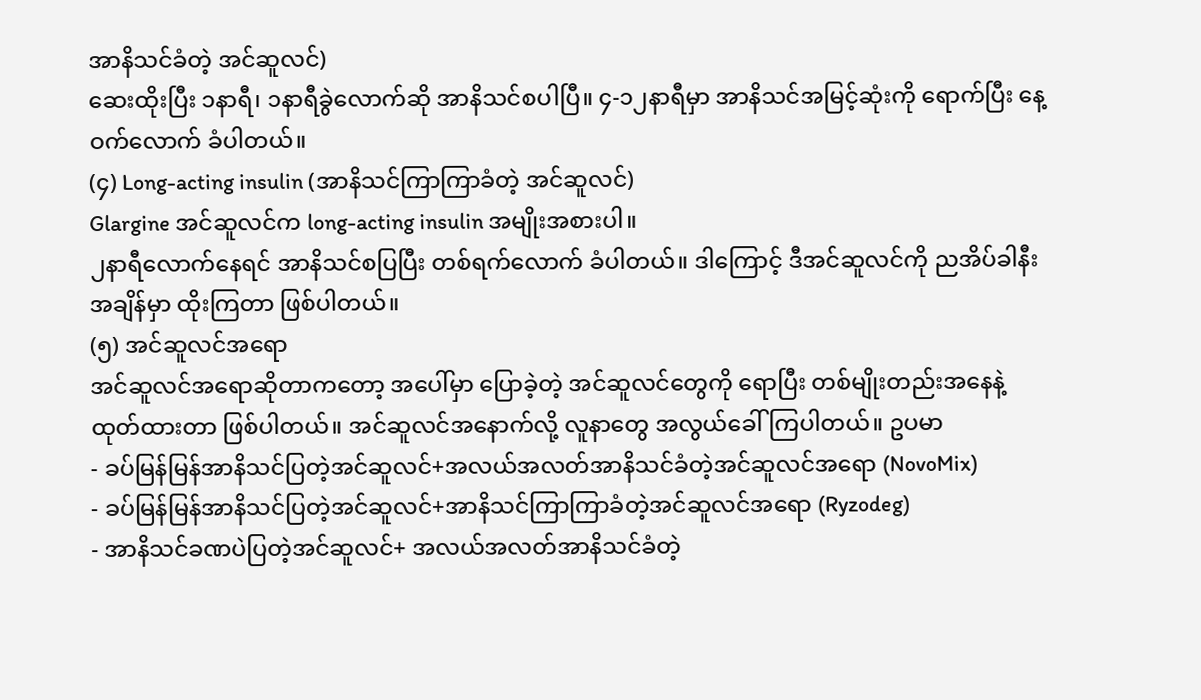အာနိသင်ခံတဲ့ အင်ဆူလင်)
ဆေးထိုးပြီး ၁နာရီ၊ ၁နာရီခွဲလောက်ဆို အာနိသင်စပါပြီ။ ၄-၁၂နာရီမှာ အာနိသင်အမြင့်ဆုံးကို ရောက်ပြီး နေ့ဝက်လောက် ခံပါတယ်။
(၄) Long-acting insulin (အာနိသင်ကြာကြာခံတဲ့ အင်ဆူလင်)
Glargine အင်ဆူလင်က long-acting insulin အမျိုးအစားပါ။
၂နာရီလောက်နေရင် အာနိသင်စပြပြီး တစ်ရက်လောက် ခံပါတယ်။ ဒါကြောင့် ဒီအင်ဆူလင်ကို ညအိပ်ခါနီးအချိန်မှာ ထိုးကြတာ ဖြစ်ပါတယ်။
(၅) အင်ဆူလင်အရော
အင်ဆူလင်အရောဆိုတာကတော့ အပေါ်မှာ ပြောခဲ့တဲ့ အင်ဆူလင်တွေကို ရောပြီး တစ်မျိုးတည်းအနေနဲ့ ထုတ်ထားတာ ဖြစ်ပါတယ်။ အင်ဆူလင်အနောက်လို့ လူနာတွေ အလွယ်ခေါ်ကြပါတယ်။ ဥပမာ
- ခပ်မြန်မြန်အာနိသင်ပြတဲ့အင်ဆူလင်+အလယ်အလတ်အာနိသင်ခံတဲ့အင်ဆူလင်အရော (NovoMix)
- ခပ်မြန်မြန်အာနိသင်ပြတဲ့အင်ဆူလင်+အာနိသင်ကြာကြာခံတဲ့အင်ဆူလင်အရော (Ryzodeg)
- အာနိသင်ခဏပဲပြတဲ့အင်ဆူလင်+ အလယ်အလတ်အာနိသင်ခံတဲ့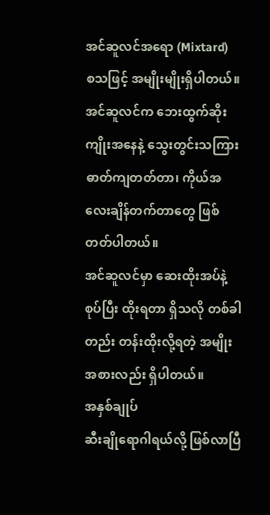အင်ဆူလင်အရော (Mixtard)
စသဖြင့် အမျိုးမျိုးရှိပါတယ်။
အင်ဆူလင်က ဘေးထွက်ဆိုးကျိုးအနေနဲ့ သွေးတွင်းသကြားဓာတ်ကျတတ်တာ၊ ကိုယ်အလေးချိန်တက်တာတွေ ဖြစ်တတ်ပါတယ်။
အင်ဆူလင်မှာ ဆေးထိုးအပ်နဲ့ စုပ်ပြီး ထိုးရတာ ရှိသလို တစ်ခါတည်း တန်းထိုးလို့ရတဲ့ အမျိုးအစားလည်း ရှိပါတယ်။
အနှစ်ချုပ်
ဆီးချိုရောဂါရယ်လို့ ဖြစ်လာပြီ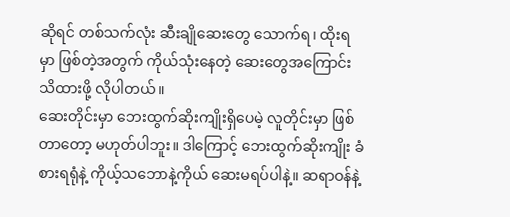ဆိုရင် တစ်သက်လုံး ဆီးချိုဆေးတွေ သောက်ရ၊ ထိုးရမှာ ဖြစ်တဲ့အတွက် ကိုယ်သုံးနေတဲ့ ဆေးတွေအကြောင်း သိထားဖို့ လိုပါတယ်။
ဆေးတိုင်းမှာ ဘေးထွက်ဆိုးကျိုးရှိပေမဲ့ လူတိုင်းမှာ ဖြစ်တာတော့ မဟုတ်ပါဘူး။ ဒါကြောင့် ဘေးထွက်ဆိုးကျိုး ခံစားရရုံနဲ့ ကိုယ့်သဘောနဲ့ကိုယ် ဆေးမရပ်ပါနဲ့။ ဆရာဝန်နဲ့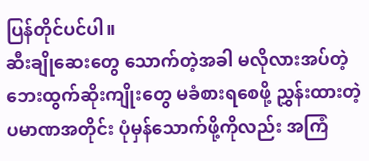ပြန်တိုင်ပင်ပါ။
ဆီးချိုဆေးတွေ သောက်တဲ့အခါ မလိုလားအပ်တဲ့ ဘေးထွက်ဆိုးကျိုးတွေ မခံစားရစေဖို့ ညွှန်းထားတဲ့ ပမာဏအတိုင်း ပုံမှန်သောက်ဖို့ကိုလည်း အကြံ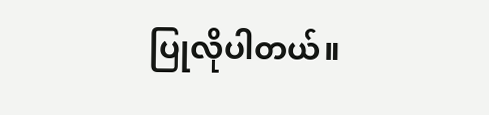ပြုလိုပါတယ်။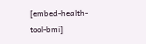[embed-health-tool-bmi]